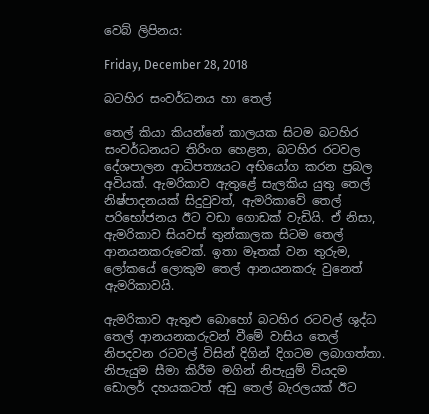වෙබ් ලිපිනය:

Friday, December 28, 2018

බටහිර සංවර්ධනය හා තෙල්

තෙල් කියා කියන්නේ කාලයක සිටම බටහිර සංවර්ධනයට තිරිංග හෙළන, බටහිර රටවල දේශපාලන ආධිපත්‍යයට අභියෝග කරන ප්‍රබල අවියක්. ඇමරිකාව ඇතුළේ සැලකිය යුතු තෙල් නිෂ්පාදනයක් සිදුවුවත්, ඇමරිකාවේ තෙල් පරිභෝජනය ඊට වඩා ගොඩක් වැඩියි. ඒ නිසා, ඇමරිකාව සියවස් තුන්කාලක සිටම තෙල් ආනයනකරුවෙක්. ඉතා මෑතක් වන තුරුම, ලෝකයේ ලොකුම තෙල් ආනයනකරු වුනෙත් ඇමරිකාවයි.

ඇමරිකාව ඇතුළු බොහෝ බටහිර රටවල් ශුද්ධ තෙල් ආනයනකරුවන් වීමේ වාසිය තෙල් නිපදවන රටවල් විසින් දිගින් දිගටම ලබාගත්තා. නිපැයුම සීමා කිරීම මගින් නිපැයුම් වියදම ඩොලර් දහයකටත් අඩු තෙල් බැරලයක් ඊට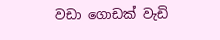වඩා ගොඩක් වැඩි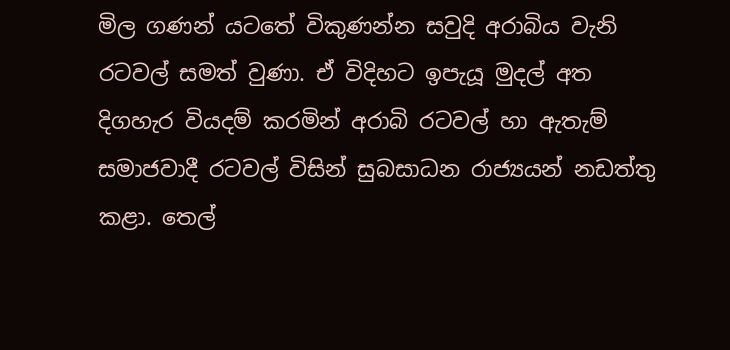මිල ගණන් යටතේ විකුණන්න සවුදි අරාබිය වැනි රටවල් සමත් වුණා. ඒ විදිහට ඉපැයූ මුදල් අත දිගහැර වියදම් කරමින් අරාබි රටවල් හා ඇතැම් සමාජවාදී රටවල් විසින් සුබසාධන රාජ්‍යයන් නඩත්තු කළා. තෙල්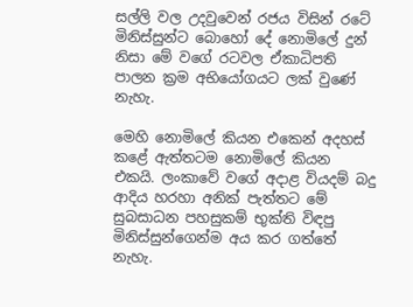සල්ලි වල උදවුවෙන් රජය විසින් රටේ මිනිස්සුන්ට බොහෝ දේ නොමිලේ දුන් නිසා මේ වගේ රටවල ඒකාධිපති පාලන ක්‍රම අභියෝගයට ලක් වුණේ නැහැ.

මෙහි නොමිලේ කියන එකෙන් අදහස් කළේ ඇත්තටම නොමිලේ කියන එකයි. ලංකාවේ වගේ අදාළ වියදම් බදු ආදිය හරහා අනික් පැත්තට මේ සුබසාධන පහසුකම් භුක්ති විඳපු මිනිස්සුන්ගෙන්ම අය කර ගත්තේ නැහැ.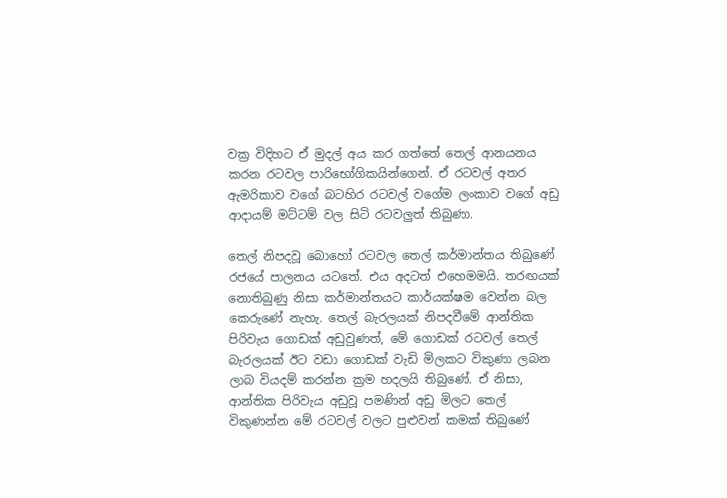වක්‍ර විදිහට ඒ මුදල් අය කර ගත්තේ තෙල් ආනයනය කරන රටවල පාරිභෝගිකයින්ගෙන්. ඒ රටවල් අතර ඇමරිකාව වගේ බටහිර රටවල් වගේම ලංකාව වගේ අඩු ආදායම් මට්ටම් වල සිටි රටවලුත් තිබුණා.

තෙල් නිපදවූ බොහෝ රටවල තෙල් කර්මාන්තය තිබුණේ රජයේ පාලනය යටතේ. එය අදටත් එහෙමමයි. තරඟයක් නොතිබුණු නිසා කර්මාන්තයට කාර්යක්ෂම වෙන්න බල කෙරුණේ නැහැ. තෙල් බැරලයක් නිපදවීමේ ආන්තික පිරිවැය ගොඩක් අඩුවුණත්, මේ ගොඩක් රටවල් තෙල් බැරලයක් ඊට වඩා ගොඩක් වැඩි මිලකට විකුණා ලබන ලාබ වියදම් කරන්න ක්‍රම හදලයි තිබුණේ. ඒ නිසා, ආන්තික පිරිවැය අඩුවූ පමණින් අඩු මිලට තෙල් විකුණන්න මේ රටවල් වලට පුළුවන් කමක් තිබුණේ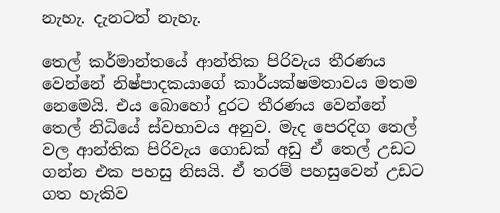නැහැ. දැනටත් නැහැ.

තෙල් කර්මාන්තයේ ආන්තික පිරිවැය තීරණය වෙන්නේ නිෂ්පාදකයාගේ කාර්යක්ෂමතාවය මතම නෙමෙයි. එය බොහෝ දුරට තීරණය වෙන්නේ තෙල් නිධියේ ස්වභාවය අනුව. මැද පෙරදිග තෙල් වල ආන්තික පිරිවැය ගොඩක් අඩු ඒ තෙල් උඩට ගන්න එක පහසු නිසයි. ඒ තරම් පහසුවෙන් උඩට ගත හැකිව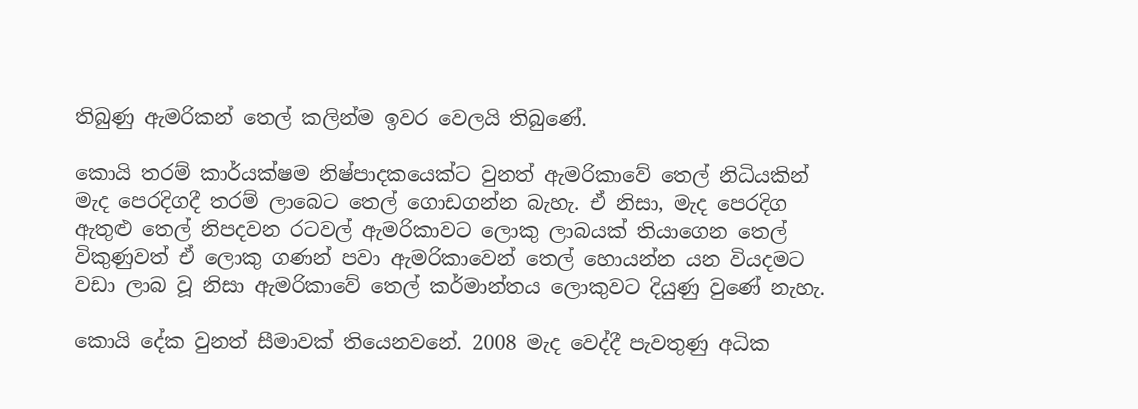තිබුණු ඇමරිකන් තෙල් කලින්ම ඉවර වෙලයි තිබුණේ.

කොයි තරම් කාර්යක්ෂම නිෂ්පාදකයෙක්ට වුනත් ඇමරිකාවේ තෙල් නිධියකින් මැද පෙරදිගදී තරම් ලාබෙට තෙල් ගොඩගන්න බැහැ. ඒ නිසා, මැද පෙරදිග ඇතුළු තෙල් නිපදවන රටවල් ඇමරිකාවට ලොකු ලාබයක් තියාගෙන තෙල් විකුණුවත් ඒ ලොකු ගණන් පවා ඇමරිකාවෙන් තෙල් හොයන්න යන වියදමට වඩා ලාබ වූ නිසා ඇමරිකාවේ තෙල් කර්මාන්තය ලොකුවට දියුණු වුණේ නැහැ.

කොයි දේක වුනත් සීමාවක් තියෙනවනේ. 2008 මැද වෙද්දී පැවතුණු අධික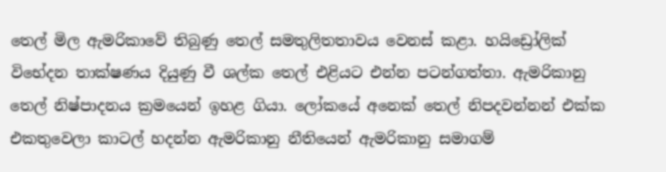තෙල් මිල ඇමරිකාවේ තිබුණු තෙල් සමතුලිතතාවය වෙනස් කළා. හයිඩ්‍රෝලික් විභේදන තාක්ෂණය දියුණු වී ශල්ක තෙල් එළියට එන්න පටන්ගත්තා. ඇමරිකානු තෙල් නිෂ්පාදනය ක්‍රමයෙන් ඉහළ ගියා. ලෝකයේ අනෙක් තෙල් නිපදවන්නන් එක්ක එකතුවෙලා කාටල් හදන්න ඇමරිකානු නීතියෙන් ඇමරිකානු සමාගම්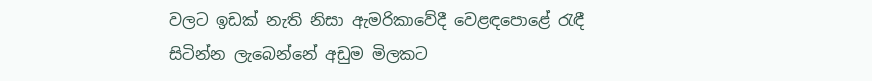වලට ඉඩක් නැති නිසා ඇමරිකාවේදී වෙළඳපොළේ රැඳී සිටින්න ලැබෙන්නේ අඩුම මිලකට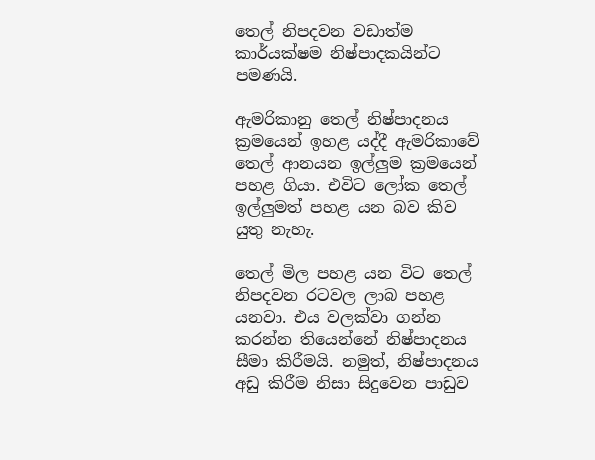තෙල් නිපදවන වඩාත්ම කාර්යක්ෂම නිෂ්පාදකයින්ට පමණයි.

ඇමරිකානු තෙල් නිෂ්පාදනය ක්‍රමයෙන් ඉහළ යද්දී ඇමරිකාවේ තෙල් ආනයන ඉල්ලුම ක්‍රමයෙන් පහළ ගියා. එවිට ලෝක තෙල් ඉල්ලුමත් පහළ යන බව කිව යුතු නැහැ.

තෙල් මිල පහළ යන විට තෙල් නිපදවන රටවල ලාබ පහළ යනවා. එය වලක්වා ගන්න කරන්න තියෙන්නේ නිෂ්පාදනය සීමා කිරීමයි. නමුත්, නිෂ්පාදනය අඩු කිරීම නිසා සිදුවෙන පාඩුව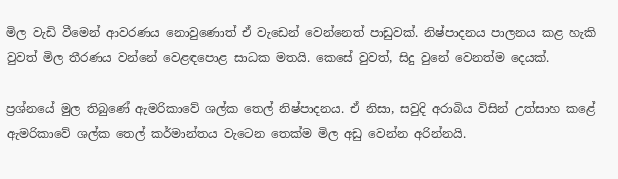මිල වැඩි වීමෙන් ආවරණය නොවුණොත් ඒ වැඩෙන් වෙන්නෙත් පාඩුවක්. නිෂ්පාදනය පාලනය කළ හැකි වුවත් මිල තීරණය වන්නේ වෙළඳපොළ සාධක මතයි. කෙසේ වුවත්, සිදු වුනේ වෙනත්ම දෙයක්.

ප්‍රශ්නයේ මුල තිබුණේ ඇමරිකාවේ ශල්ක තෙල් නිෂ්පාදනය. ඒ නිසා, සවුදි අරාබිය විසින් උත්සාහ කළේ ඇමරිකාවේ ශල්ක තෙල් කර්මාන්තය වැටෙන තෙක්ම මිල අඩු වෙන්න අරින්නයි.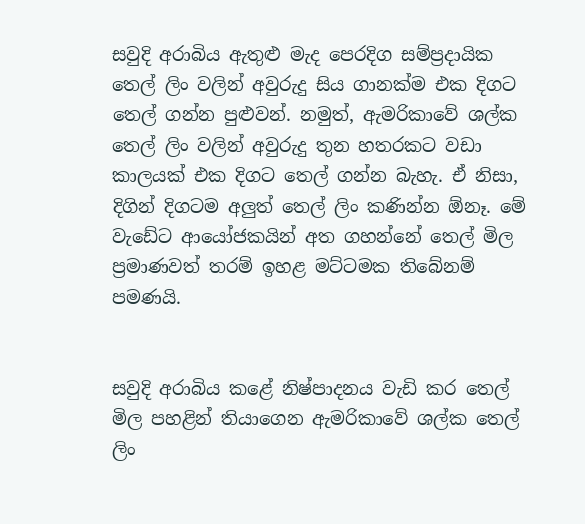සවුදි අරාබිය ඇතුළු මැද පෙරදිග සම්ප්‍රදායික තෙල් ලිං වලින් අවුරුදු සිය ගානක්ම එක දිගට තෙල් ගන්න පුළුවන්. නමුත්, ඇමරිකාවේ ශල්ක තෙල් ලිං වලින් අවුරුදු තුන හතරකට වඩා කාලයක් එක දිගට තෙල් ගන්න බැහැ. ඒ නිසා, දිගින් දිගටම අලුත් තෙල් ලිං කණින්න ඕනෑ. මේ වැඩේට ආයෝජකයින් අත ගහන්නේ තෙල් මිල ප්‍රමාණවත් තරම් ඉහළ මට්ටමක තිබේනම් පමණයි.


සවුදි අරාබිය කළේ නිෂ්පාදනය වැඩි කර තෙල් මිල පහළින් තියාගෙන ඇමරිකාවේ ශල්ක තෙල් ලිං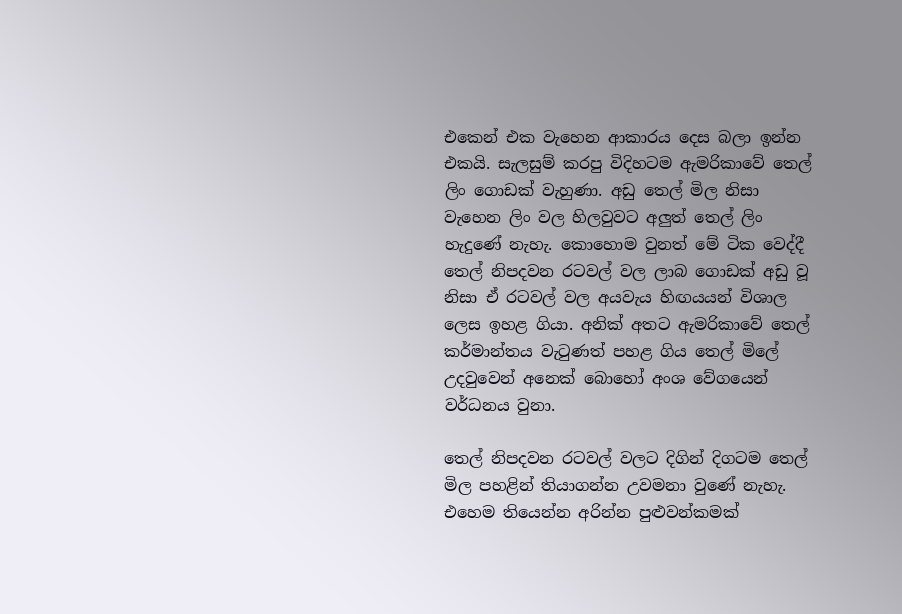එකෙන් එක වැහෙන ආකාරය දෙස බලා ඉන්න එකයි. සැලසුම් කරපු විදිහටම ඇමරිකාවේ තෙල් ලිං ගොඩක් වැහුණා. අඩු තෙල් මිල නිසා වැහෙන ලිං වල හිලවුවට අලුත් තෙල් ලිං හැදුණේ නැහැ. කොහොම වුනත් මේ ටික වෙද්දී තෙල් නිපදවන රටවල් වල ලාබ ගොඩක් අඩු වූ නිසා ඒ රටවල් වල අයවැය හිඟයයන් විශාල ලෙස ඉහළ ගියා. අනික් අතට ඇමරිකාවේ තෙල් කර්මාන්තය වැටුණත් පහළ ගිය තෙල් මිලේ උදවුවෙන් අනෙක් බොහෝ අංශ වේගයෙන් වර්ධනය වුනා.

තෙල් නිපදවන රටවල් වලට දිගින් දිගටම තෙල් මිල පහළින් තියාගන්න උවමනා වුණේ නැහැ. එහෙම තියෙන්න අරින්න පුළුවන්කමක්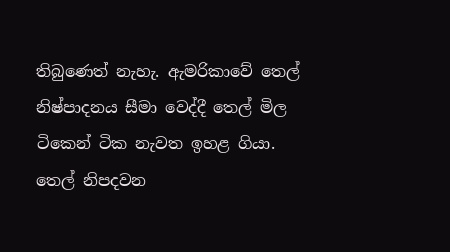තිබුණෙත් නැහැ. ඇමරිකාවේ තෙල් නිෂ්පාදනය සීමා වෙද්දී තෙල් මිල ටිකෙන් ටික නැවත ඉහළ ගියා. තෙල් නිපදවන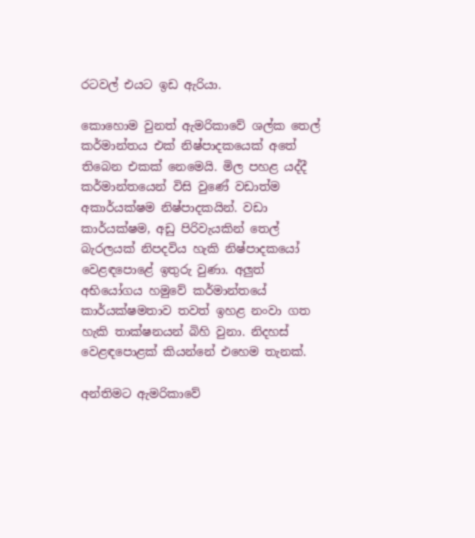රටවල් එයට ඉඩ ඇරියා.

කොහොම වුනත් ඇමරිකාවේ ශල්ක තෙල් කර්මාන්තය එක් නිෂ්පාදකයෙක් අතේ තිබෙන එකක් නෙමෙයි. මිල පහළ යද්දී කර්මාන්තයෙන් විසි වුණේ වඩාත්ම අකාර්යක්ෂම නිෂ්පාදකයින්. වඩා කාර්යක්ෂම, අඩු පිරිවැයකින් තෙල් බැරලයක් නිපදවිය හැකි නිෂ්පාදකයෝ වෙළඳපොළේ ඉතුරු වුණා. අලුත් අභියෝගය හමුවේ කර්මාන්තයේ කාර්යක්ෂමතාව තවත් ඉහළ නංවා ගත හැකි තාක්ෂනයන් බිහි වුනා. නිදහස් වෙළඳපොළක් කියන්නේ එහෙම තැනක්.

අන්තිමට ඇමරිකාවේ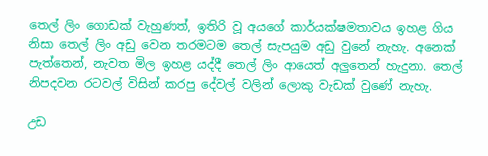තෙල් ලිං ගොඩක් වැහුණත්, ඉතිරි වූ අයගේ කාර්යක්ෂමතාවය ඉහළ ගිය නිසා තෙල් ලිං අඩු වෙන තරමටම තෙල් සැපයුම අඩු වුනේ නැහැ. අනෙක් පැත්තෙන්, නැවත මිල ඉහළ යද්දී තෙල් ලිං ආයෙත් අලුතෙන් හැදුනා. තෙල් නිපදවන රටවල් විසින් කරපු දේවල් වලින් ලොකු වැඩක් වුණේ නැහැ.

උඩ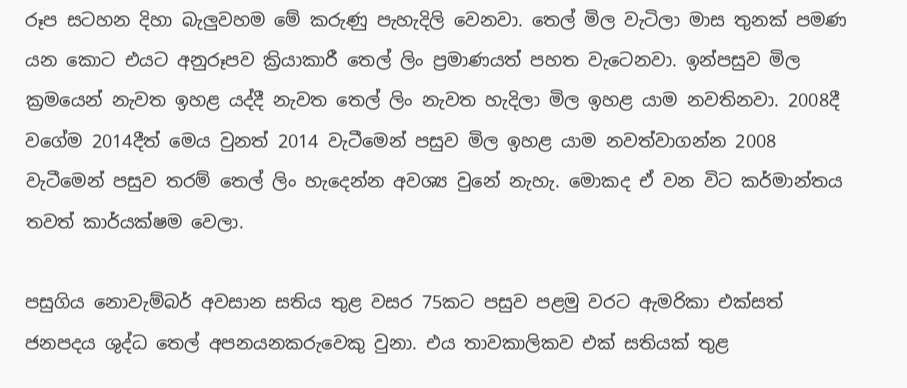රූප සටහන දිහා බැලුවහම මේ කරුණු පැහැදිලි වෙනවා. තෙල් මිල වැටිලා මාස තුනක් පමණ යන කොට එයට අනුරූපව ක්‍රියාකාරී තෙල් ලිං ප්‍රමාණයත් පහත වැටෙනවා. ඉන්පසුව මිල ක්‍රමයෙන් නැවත ඉහළ යද්දී නැවත තෙල් ලිං නැවත හැදිලා මිල ඉහළ යාම නවතිනවා. 2008දී වගේම 2014දීත් මෙය වුනත් 2014 වැටීමෙන් පසුව මිල ඉහළ යාම නවත්වාගන්න 2008 වැටීමෙන් පසුව තරම් තෙල් ලිං හැදෙන්න අවශ්‍ය වුනේ නැහැ. මොකද ඒ වන විට කර්මාන්තය තවත් කාර්යක්ෂම වෙලා.

පසුගිය නොවැම්බර් අවසාන සතිය තුළ වසර 75කට පසුව පළමු වරට ඇමරිකා එක්සත් ජනපදය ශුද්ධ තෙල් අපනයනකරුවෙකු වුනා. එය තාවකාලිකව එක් සතියක් තුළ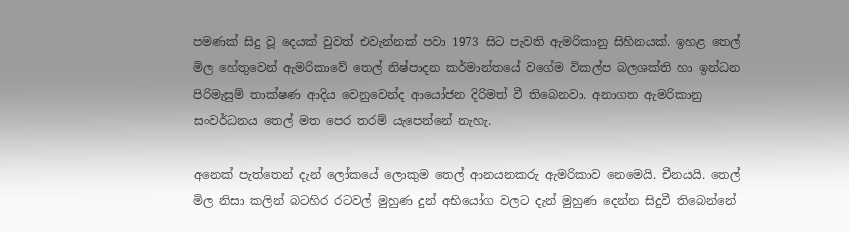පමණක් සිදු වූ දෙයක් වුවත් එවැන්නක් පවා 1973 සිට පැවති ඇමරිකානු සිහිනයක්. ඉහළ තෙල් මිල හේතුවෙන් ඇමරිකාවේ තෙල් නිෂ්පාදන කර්මාන්තයේ වගේම විකල්ප බලශක්ති හා ඉන්ධන පිරිමැසුම් තාක්ෂණ ආදිය වෙනුවෙන්ද ආයෝජන දිරිමත් වී තිබෙනවා. අනාගත ඇමරිකානු සංවර්ධනය තෙල් මත පෙර තරම් යැපෙන්නේ නැහැ.

අනෙක් පැත්තෙන් දැන් ලෝකයේ ලොකුම තෙල් ආනයනකරු ඇමරිකාව නෙමෙයි. චීනයයි. තෙල් මිල නිසා කලින් බටහිර රටවල් මුහුණ දුන් අභියෝග වලට දැන් මුහුණ දෙන්න සිදුවී තිබෙන්නේ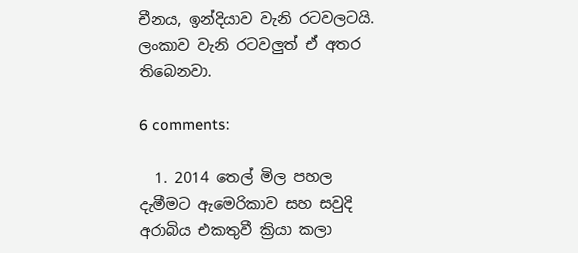චීනය, ඉන්දියාව වැනි රටවලටයි. ලංකාව වැනි රටවලුත් ඒ අතර තිබෙනවා.

6 comments:

  1. 2014 තෙල් මිල පහල දැමීමට ඇමෙරිකාව සහ සවුදි අරාබිය එකතුවී ක්‍රියා කලා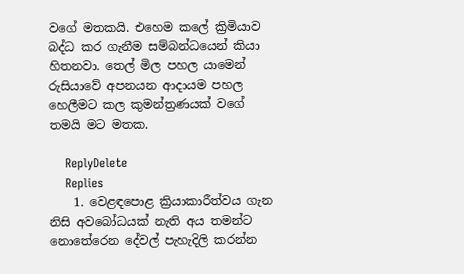වගේ මතකයි. එහෙම කලේ ක්‍රිමියාව බද්ධ කර ගැනීම සම්බන්ධයෙන් කියා හිතනවා. තෙල් මිල පහල යාමෙන් රුසියාවේ අපනයන ආදායම පහල හෙලීමට කල කුමන්ත්‍රණයක් වගේ තමයි මට මතක.

    ReplyDelete
    Replies
    1. වෙළඳපොළ ක්‍රියාකාරීත්වය ගැන නිසි අවබෝධයක් නැති අය තමන්ට නොතේරෙන දේවල් පැහැදිලි කරන්න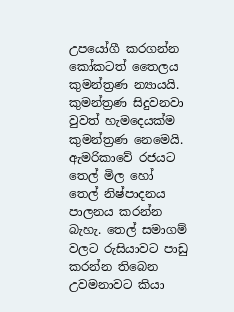උපයෝගී කරගන්න කෝකටත් තෛලය කුමන්ත්‍රණ න්‍යායයි. කුමන්ත්‍රණ සිදුවනවා වුවත් හැමදෙයක්ම කුමන්ත්‍රණ නෙමෙයි. ඇමරිකාවේ රජයට තෙල් මිල හෝ තෙල් නිෂ්පාදනය පාලනය කරන්න බැහැ. තෙල් සමාගම් වලට රුසියාවට පාඩු කරන්න තිබෙන උවමනාවට කියා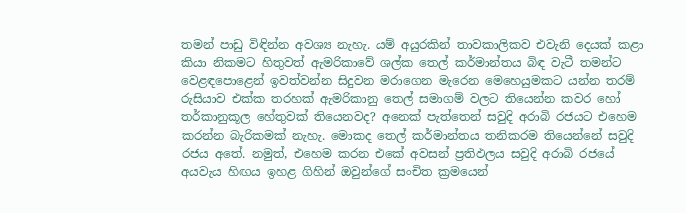තමන් පාඩු විඳින්න අවශ්‍ය නැහැ. යම් අයුරකින් තාවකාලිකව එවැනි දෙයක් කළා කියා නිකමට හිතුවත් ඇමරිකාවේ ශල්ක තෙල් කර්මාන්තය බිඳ වැටී තමන්ට වෙළඳපොළෙන් ඉවත්වන්න සිදුවන මරාගෙන මැරෙන මෙහෙයුමකට යන්න තරම් රුසියාව එක්ක තරහක් ඇමරිකානු තෙල් සමාගම් වලට තියෙන්න කවර හෝ තර්කානුකූල හේතුවක් තියෙනවද? අනෙක් පැත්තෙන් සවුදි අරාබි රජයට එහෙම කරන්න බැරිකමක් නැහැ. මොකද තෙල් කර්මාන්තය තනිකරම තියෙන්නේ සවුදි රජය අතේ. නමුත්, එහෙම කරන එකේ අවසන් ප්‍රතිඵලය සවුදි අරාබි රජයේ අයවැය හිඟය ඉහළ ගිහින් ඔවුන්ගේ සංචිත ක්‍රමයෙන්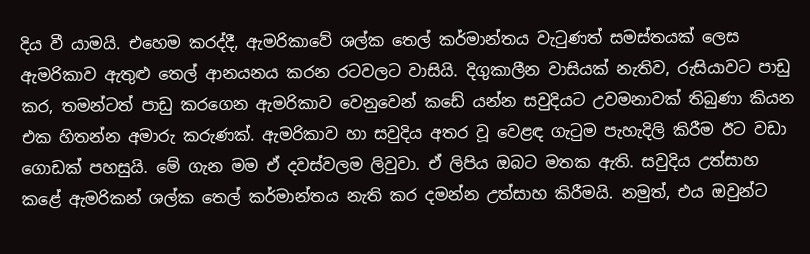දිය වී යාමයි. එහෙම කරද්දී, ඇමරිකාවේ ශල්ක තෙල් කර්මාන්තය වැටුණත් සමස්තයක් ලෙස ඇමරිකාව ඇතුළු තෙල් ආනයනය කරන රටවලට වාසියි. දිගුකාලීන වාසියක් නැතිව, රුසියාවට පාඩු කර, තමන්ටත් පාඩු කරගෙන ඇමරිකාව වෙනුවෙන් කඩේ යන්න සවුදියට උවමනාවක් තිබුණා කියන එක හිතන්න අමාරු කරුණක්. ඇමරිකාව හා සවුදිය අතර වූ වෙළඳ ගැටුම පැහැදිලි කිරීම ඊට වඩා ගොඩක් පහසුයි. මේ ගැන මම ඒ දවස්වලම ලිවුවා. ඒ ලිපිය ඔබට මතක ඇති. සවුදිය උත්සාහ කළේ ඇමරිකන් ශල්ක තෙල් කර්මාන්තය නැති කර දමන්න උත්සාහ කිරීමයි. නමුත්, එය ඔවුන්ට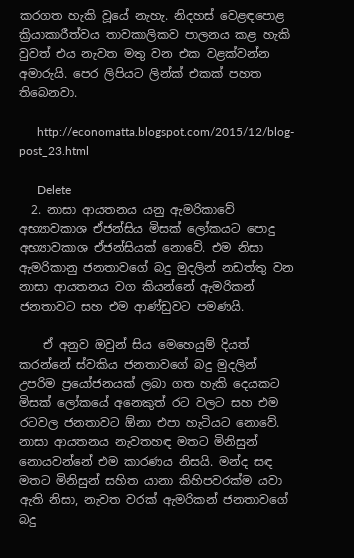කරගත හැකි වූයේ නැහැ. නිදහස් වෙළඳපොළ ක්‍රියාකාරීත්වය තාවකාලිකව පාලනය කළ හැකි වුවත් එය නැවත මතු වන එක වළක්වන්න අමාරුයි. පෙර ලිපියට ලින්ක් එකක් පහත තිබෙනවා.

      http://economatta.blogspot.com/2015/12/blog-post_23.html

      Delete
  2. නාසා ආයතනය යනු ඇමරිකාවේ අභ්‍යාවකාශ ඒජන්සිය මිසක් ලෝකයට පොදු අභ්‍යාවකාශ ඒජන්සියක් නොවේ. එම නිසා ඇමරිකානු ජනතාවගේ බදු මුදලින් නඩත්තු වන නාසා ආයතනය වග කියන්නේ ඇමරිකන් ජනතාවට සහ එම ආණ්ඩුවට පමණයි.

    ඒ අනුව ඔවුන් සිය මෙහෙයුම් දියත් කරන්නේ ස්වකිය ජනතාවගේ බදු මුදලින් උපරිම ප්‍රයෝජනයක් ලබා ගත හැකි දෙයකට මිසක් ලෝකයේ අනෙකුත් රට වලට සහ එම රටවල ජනතාවට ඕනා එපා හැටියට නොවේ. නාසා ආයතනය නැවතහඳ මතට මිනිසුන් නොයවන්නේ එම කාරණය නිසයි. මන්ද සඳ මතට මිනිසුන් සහිත යානා කිහිපවරක්ම යවා ඇති නිසා, නැවත වරක් ඇමරිකන් ජනතාවගේ බදු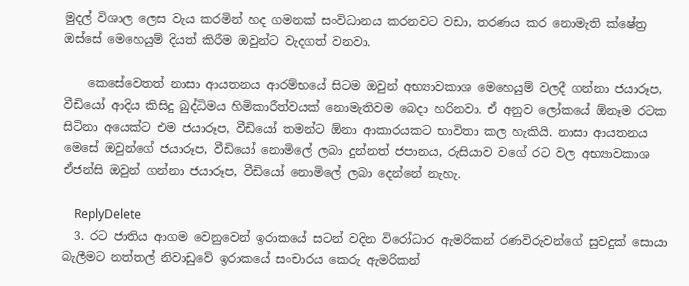මුදල් විශාල ලෙස වැය කරමින් හද ගමනක් සංවිධානය කරනවට වඩා, තරණය කර නොමැති ක්ෂේත්‍ර ඔස්සේ මෙහෙයුම් දියත් කිරීම ඔවුන්ට වැදගත් වනවා.

    කෙසේවෙතත් නාසා ආයතනය ආරම්භයේ සිටම ඔවුන් අභ්‍යාවකාශ මෙහෙයුම් වලදී ගන්නා ජයාරූප, වීඩියෝ ආදිය කිසිදු බුද්ධිමය හිමිකාරීත්වයක් නොමැතිවම බෙදා හරිනවා. ඒ අනුව ලෝකයේ ඕනෑම රටක සිටිනා අයෙක්ට එම ජයාරූප, වීඩියෝ තමන්ට ඕනා ආකාරයකට භාවිතා කල හැකියි. නාසා ආයතනය මෙසේ ඔවුන්ගේ ජයාරූප, වීඩියෝ නොමිලේ ලබා දුන්නත් ජපානය, රුසියාව වගේ රට වල අභ්‍යාවකාශ ඒජන්සි ඔවුන් ගන්නා ජයාරූප, වීඩියෝ නොමිලේ ලබා දෙන්නේ නැහැ.

    ReplyDelete
  3. රට ජාතිය ආගම වෙනුවෙන් ඉරාකයේ සටන් වදින විරෝධාර ඇමරිකන් රණවිරුවන්ගේ සුවදුක් සොයා බැලීමට නත්තල් නිවාඩුවේ ඉරාකයේ සංචාරය කෙරු ඇමරිකන්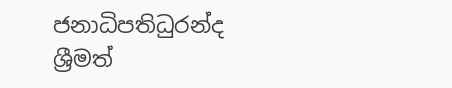ජනාධිපතිධුරන්ද ශ්‍රීමත්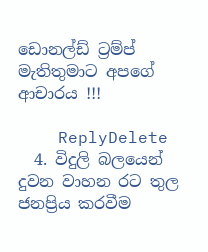ඩොනල්ඩ් ට්‍රම්ප් මැතිතුමාට අපගේ ආචාරය !!!

    ReplyDelete
  4. විදුලි බලයෙන් දුවන වාහන රට තුල ජනප්‍රිය කරවීම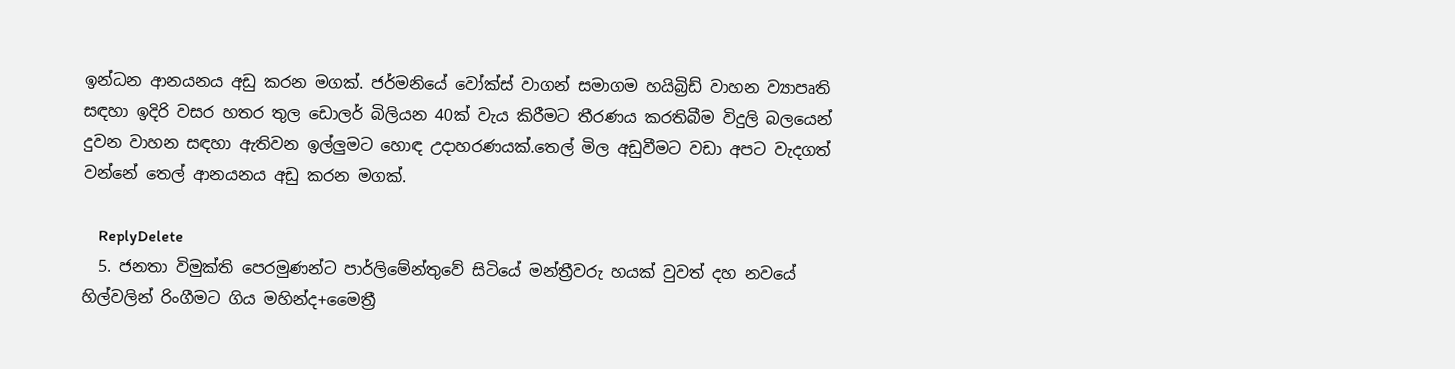ඉන්ධන ආනයනය අඩු කරන මගක්. ජර්මනියේ වෝක්ස් වාගන් සමාගම හයිබ්‍රිඩ් වාහන ව්‍යාපෘති සඳහා ඉදිරි වසර හතර තුල ඩොලර් බිලියන 40ක් වැය කිරීමට තීරණය කරතිබීම විදුලි බලයෙන් දුවන වාහන සඳහා ඇතිවන ඉල්ලුමට හොඳ උදාහරණයක්.තෙල් මිල අඩුවීමට වඩා අපට වැදගත් වන්නේ තෙල් ආනයනය අඩු කරන මගක්.

    ReplyDelete
  5. ජනතා විමුක්ති පෙරමුණන්ට පාර්ලිමේන්තුවේ සිටියේ මන්ත්‍රීවරු හයක් වුවත් දහ නවයේ හිල්වලින් රිංගීමට ගිය මහින්ද+මෛත්‍රී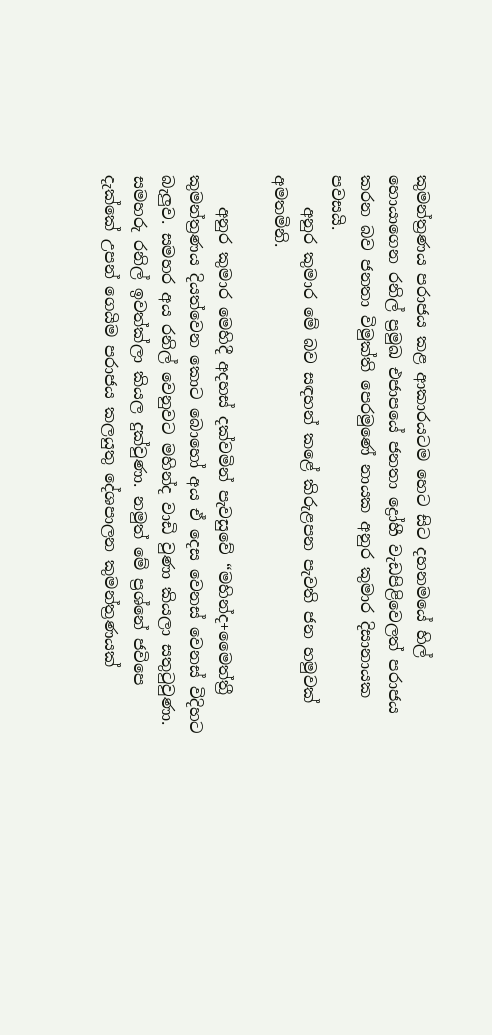කුමන්ත්‍රණය පරාජය කළ ආකාරයටම හෙට සිට දහනමයේ හිල් හොයාගෙන රනිල් ප්‍රමුඛ එජාපයේ ජනතා ද්‍රෝහී වැඩපිළිවෙලත් පරාජය කරන බව ජනතා විමුක්ති පෙරමුණේ නායක අනුර කුමාර දිසානායක පවසයි.
    අනුර කුමාර මේ බව සඳහන් කළේ කිරුළපන පැවති ජන හමුවක් අමතමිනි.

    අනුර කුමාර මෙහිදී අදහස් දක්වමින් පැවසුවේ “මහින්ද+මෛත්ත්‍රී කුමන්ත්‍රණය දියත්වෙන කොට බොහෝ අය ඒ දෙස වෙනස් වෙනස් විදිහට බැලුව. සමහර අය රනිල් වෙනුවට මහින්ද වාඩි වුණා කියලා සතුටුවුණා. සමහරු රනිල් ඉවත්ක්ලා කියල දුක්වුණා. නමුත් මේ ප්‍රශ්නේ ජවිපෙ දැක්කේ උපන් ගෙයිම පරාජය කලයුතු දේශපාලන කුමන්ත්‍රණයක්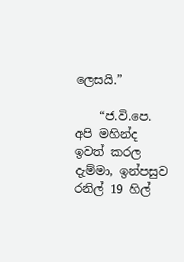ලෙසයි.”

    “ජ.වි.පෙ. අපි මහින්ද ඉවත් කරල දැම්මා, ඉන්පසුව රනිල් 19 හිල්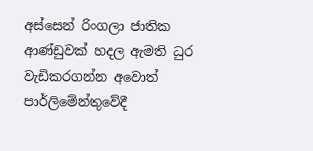අස්සෙන් රිංගලා ජාතික ආණ්ඩුවක් හදල ඇමති ධුර වැඩිකරගන්න අවොත් පාර්ලිමේන්තුවේදී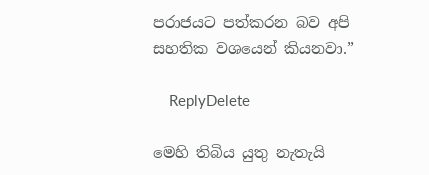පරාජයට පත්කරන බව අපි සහතික වශයෙන් කියනවා.”

    ReplyDelete

මෙහි තිබිය යුතු නැතැයි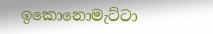ඉකොනොමැට්ටා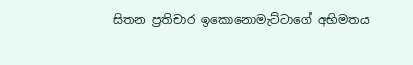සිතන ප්‍රතිචාර ඉකොනොමැට්ටාගේ අභිමතය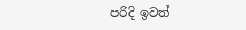පරිදි ඉවත්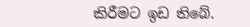කිරීමට ඉඩ තිබේ.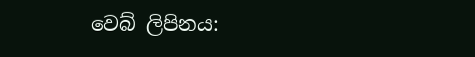වෙබ් ලිපිනය: